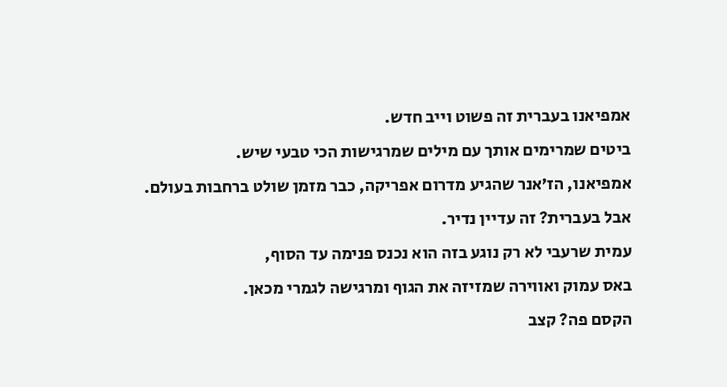אמפיאנו בעברית זה פשוט וייב חדש.
ביטים שמרימים אותך עם מילים שמרגישות הכי טבעי שיש.
אמפיאנו, הז’אנר שהגיע מדרום אפריקה, כבר מזמן שולט ברחבות בעולם.
אבל בעברית? זה עדיין נדיר.
עמית שרעבי לא רק נוגע בזה הוא נכנס פנימה עד הסוף,
באס עמוק ואווירה שמזיזה את הגוף ומרגישה לגמרי מכאן.
הקסם פה? קצב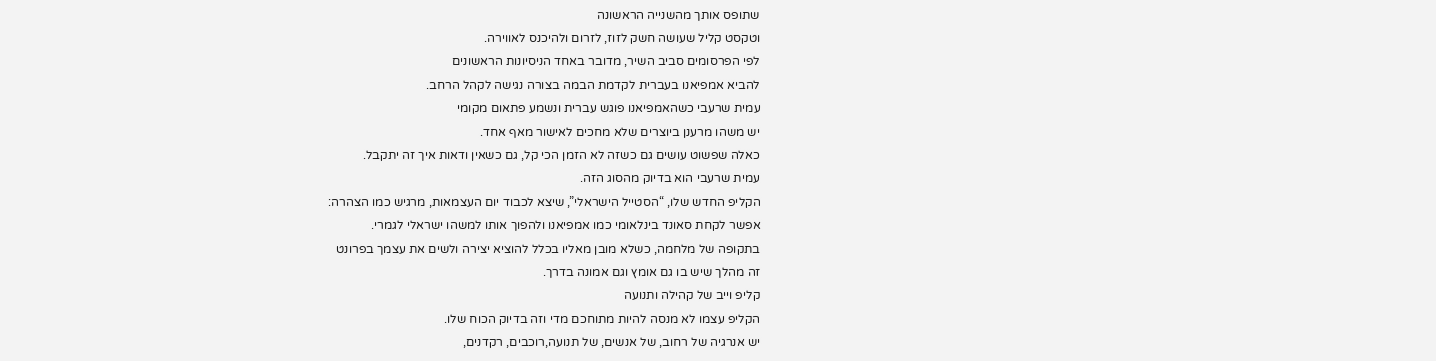שתופס אותך מהשנייה הראשונה
וטקסט קליל שעושה חשק לזוז, לזרום ולהיכנס לאווירה.
לפי הפרסומים סביב השיר, מדובר באחד הניסיונות הראשונים
להביא אמפיאנו בעברית לקדמת הבמה בצורה נגישה לקהל הרחב.
עמית שרעבי כשהאמפיאנו פוגש עברית ונשמע פתאום מקומי
יש משהו מרענן ביוצרים שלא מחכים לאישור מאף אחד.
כאלה שפשוט עושים גם כשזה לא הזמן הכי קל, גם כשאין ודאות איך זה יתקבל.
עמית שרעבי הוא בדיוק מהסוג הזה.
הקליפ החדש שלו, “הסטייל הישראלי”, שיצא לכבוד יום העצמאות, מרגיש כמו הצהרה:
אפשר לקחת סאונד בינלאומי כמו אמפיאנו ולהפוך אותו למשהו ישראלי לגמרי.
בתקופה של מלחמה, כשלא מובן מאליו בכלל להוציא יצירה ולשים את עצמך בפרונט
זה מהלך שיש בו גם אומץ וגם אמונה בדרך.
קליפ וייב של קהילה ותנועה
הקליפ עצמו לא מנסה להיות מתוחכם מדי וזה בדיוק הכוח שלו.
יש אנרגיה של רחוב, של אנשים, של תנועה,רוכבים, רקדנים,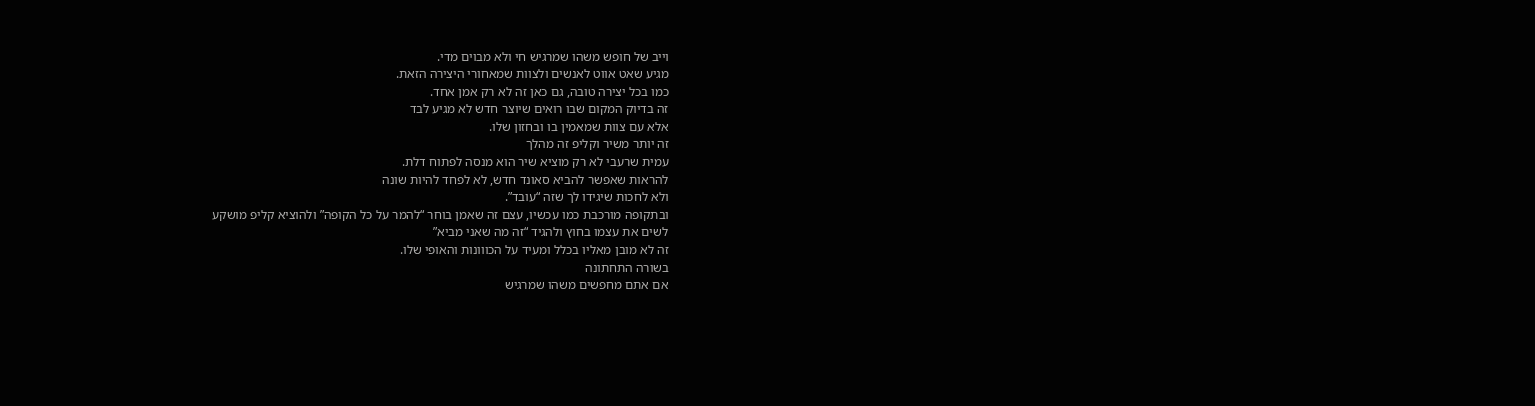וייב של חופש משהו שמרגיש חי ולא מבוים מדי.
מגיע שאט אווט לאנשים ולצוות שמאחורי היצירה הזאת.
כמו בכל יצירה טובה, גם כאן זה לא רק אמן אחד.
זה בדיוק המקום שבו רואים שיוצר חדש לא מגיע לבד
אלא עם צוות שמאמין בו ובחזון שלו.
זה יותר משיר וקליפ זה מהלך
עמית שרעבי לא רק מוציא שיר הוא מנסה לפתוח דלת.
להראות שאפשר להביא סאונד חדש, לא לפחד להיות שונה
ולא לחכות שיגידו לך שזה “עובד”.
ובתקופה מורכבת כמו עכשיו, עצם זה שאמן בוחר “להמר על כל הקופה” ולהוציא קליפ מושקע
לשים את עצמו בחוץ ולהגיד “זה מה שאני מביא”
זה לא מובן מאליו בכלל ומעיד על הכווונות והאופי שלו.
בשורה התחתונה
אם אתם מחפשים משהו שמרגיש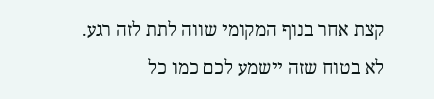קצת אחר בנוף המקומי שווה לתת לזה רגע.
לא בטוח שזה יישמע לכם כמו כל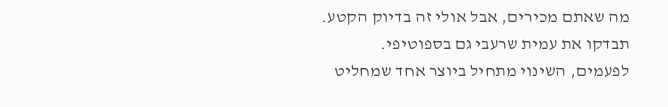מה שאתם מכירים, אבל אולי זה בדיוק הקטע.
תבדקו את עמית שרעבי גם בספוטיפי.
לפעמים, השינוי מתחיל ביוצר אחד שמחליט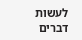לעשות דברים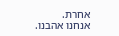אחרת.
אנחנו אהבנו.